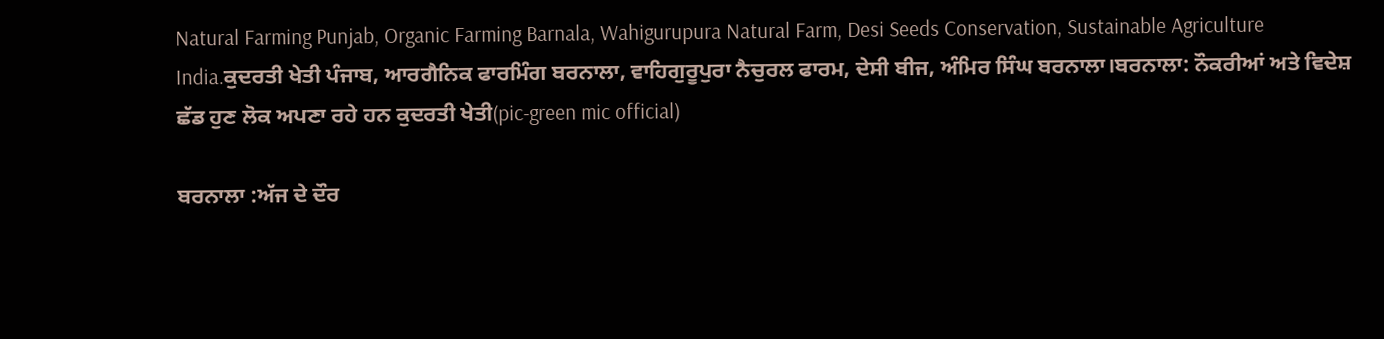Natural Farming Punjab, Organic Farming Barnala, Wahigurupura Natural Farm, Desi Seeds Conservation, Sustainable Agriculture India.ਕੁਦਰਤੀ ਖੇਤੀ ਪੰਜਾਬ, ਆਰਗੈਨਿਕ ਫਾਰਮਿੰਗ ਬਰਨਾਲਾ, ਵਾਹਿਗੁਰੂਪੁਰਾ ਨੈਚੁਰਲ ਫਾਰਮ, ਦੇਸੀ ਬੀਜ, ਅੰਮਿਰ ਸਿੰਘ ਬਰਨਾਲਾ।ਬਰਨਾਲਾ: ਨੌਕਰੀਆਂ ਅਤੇ ਵਿਦੇਸ਼ ਛੱਡ ਹੁਣ ਲੋਕ ਅਪਣਾ ਰਹੇ ਹਨ ਕੁਦਰਤੀ ਖੇਤੀ(pic-green mic official)

ਬਰਨਾਲਾ :ਅੱਜ ਦੇ ਦੌਰ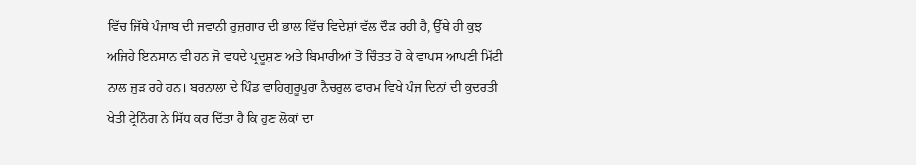ਵਿੱਚ ਜਿੱਥੇ ਪੰਜਾਬ ਦੀ ਜਵਾਨੀ ਰੁਜ਼ਗਾਰ ਦੀ ਭਾਲ ਵਿੱਚ ਵਿਦੇਸ਼ਾਂ ਵੱਲ ਦੌੜ ਰਹੀ ਹੈ, ਉੱਥੇ ਹੀ ਕੁਝ ਅਜਿਹੇ ਇਨਸਾਨ ਵੀ ਹਨ ਜੋ ਵਧਦੇ ਪ੍ਰਦੂਸ਼ਣ ਅਤੇ ਬਿਮਾਰੀਆਂ ਤੋਂ ਚਿੰਤਤ ਹੋ ਕੇ ਵਾਪਸ ਆਪਣੀ ਮਿੱਟੀ ਨਾਲ ਜੁੜ ਰਹੇ ਹਨ। ਬਰਨਾਲਾ ਦੇ ਪਿੰਡ ਵਾਹਿਗੁਰੂਪੁਰਾ ਨੈਚਰੁਲ ਫਾਰਮ ਵਿਖੇ ਪੰਜ ਦਿਨਾਂ ਦੀ ਕੁਦਰਤੀ ਖੇਤੀ ਟ੍ਰੇਨਿੰਗ ਨੇ ਸਿੱਧ ਕਰ ਦਿੱਤਾ ਹੈ ਕਿ ਹੁਣ ਲੋਕਾਂ ਦਾ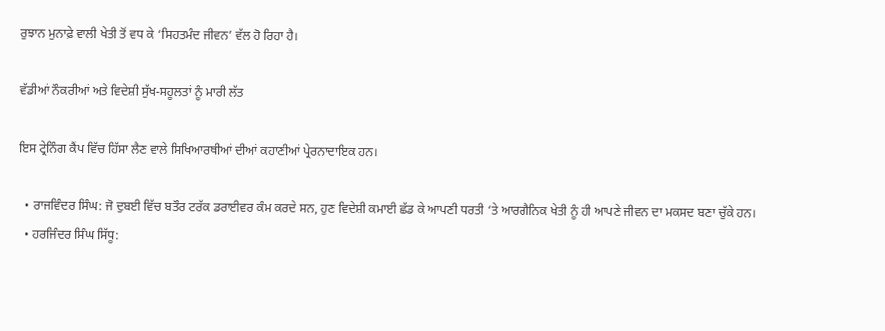ਰੁਝਾਨ ਮੁਨਾਫ਼ੇ ਵਾਲੀ ਖੇਤੀ ਤੋਂ ਵਧ ਕੇ ‘ਸਿਹਤਮੰਦ ਜੀਵਨ’ ਵੱਲ ਹੋ ਰਿਹਾ ਹੈ।

ਵੱਡੀਆਂ ਨੌਕਰੀਆਂ ਅਤੇ ਵਿਦੇਸ਼ੀ ਸੁੱਖ-ਸਹੂਲਤਾਂ ਨੂੰ ਮਾਰੀ ਲੱਤ

ਇਸ ਟ੍ਰੇਨਿੰਗ ਕੈਂਪ ਵਿੱਚ ਹਿੱਸਾ ਲੈਣ ਵਾਲੇ ਸਿਖਿਆਰਥੀਆਂ ਦੀਆਂ ਕਹਾਣੀਆਂ ਪ੍ਰੇਰਨਾਦਾਇਕ ਹਨ।

  • ਰਾਜਵਿੰਦਰ ਸਿੰਘ: ਜੋ ਦੁਬਈ ਵਿੱਚ ਬਤੌਰ ਟਰੱਕ ਡਰਾਈਵਰ ਕੰਮ ਕਰਦੇ ਸਨ, ਹੁਣ ਵਿਦੇਸ਼ੀ ਕਮਾਈ ਛੱਡ ਕੇ ਆਪਣੀ ਧਰਤੀ ‘ਤੇ ਆਰਗੈਨਿਕ ਖੇਤੀ ਨੂੰ ਹੀ ਆਪਣੇ ਜੀਵਨ ਦਾ ਮਕਸਦ ਬਣਾ ਚੁੱਕੇ ਹਨ।
  • ਹਰਜਿੰਦਰ ਸਿੰਘ ਸਿੱਧੂ: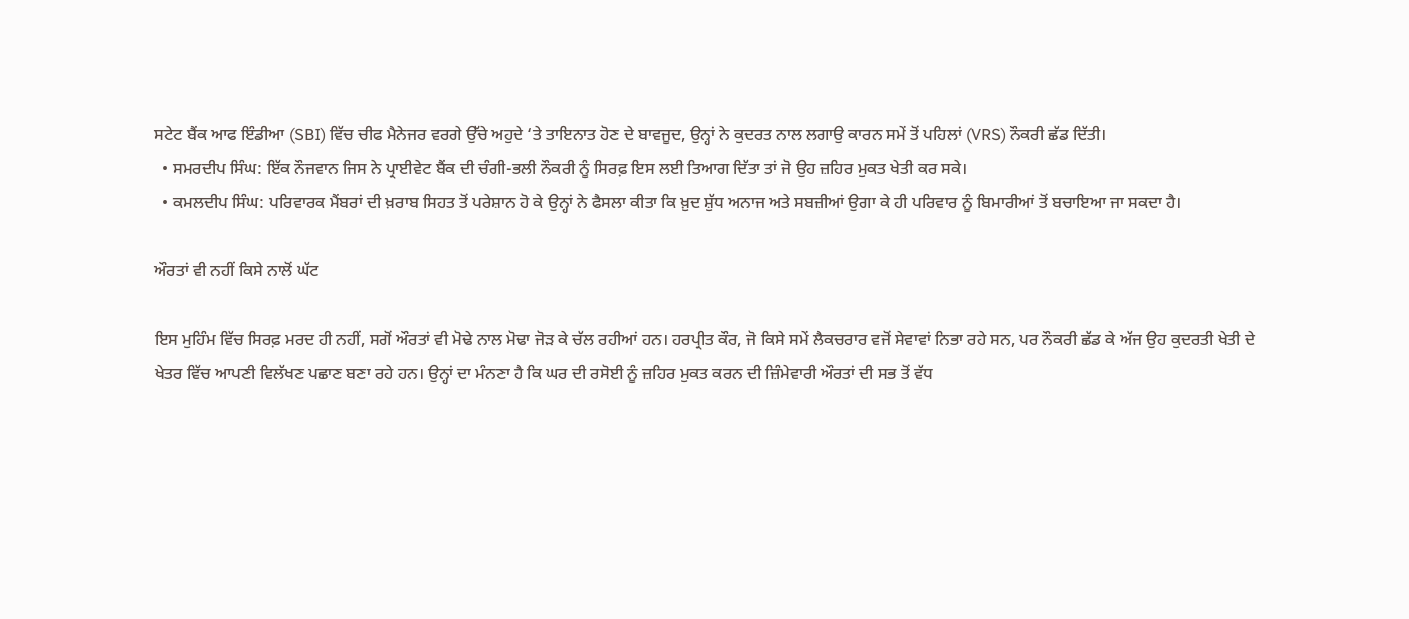ਸਟੇਟ ਬੈਂਕ ਆਫ ਇੰਡੀਆ (SBI) ਵਿੱਚ ਚੀਫ ਮੈਨੇਜਰ ਵਰਗੇ ਉੱਚੇ ਅਹੁਦੇ ‘ਤੇ ਤਾਇਨਾਤ ਹੋਣ ਦੇ ਬਾਵਜੂਦ, ਉਨ੍ਹਾਂ ਨੇ ਕੁਦਰਤ ਨਾਲ ਲਗਾਉ ਕਾਰਨ ਸਮੇਂ ਤੋਂ ਪਹਿਲਾਂ (VRS) ਨੌਕਰੀ ਛੱਡ ਦਿੱਤੀ।
  • ਸਮਰਦੀਪ ਸਿੰਘ: ਇੱਕ ਨੌਜਵਾਨ ਜਿਸ ਨੇ ਪ੍ਰਾਈਵੇਟ ਬੈਂਕ ਦੀ ਚੰਗੀ-ਭਲੀ ਨੌਕਰੀ ਨੂੰ ਸਿਰਫ਼ ਇਸ ਲਈ ਤਿਆਗ ਦਿੱਤਾ ਤਾਂ ਜੋ ਉਹ ਜ਼ਹਿਰ ਮੁਕਤ ਖੇਤੀ ਕਰ ਸਕੇ।
  • ਕਮਲਦੀਪ ਸਿੰਘ: ਪਰਿਵਾਰਕ ਮੈਂਬਰਾਂ ਦੀ ਖ਼ਰਾਬ ਸਿਹਤ ਤੋਂ ਪਰੇਸ਼ਾਨ ਹੋ ਕੇ ਉਨ੍ਹਾਂ ਨੇ ਫੈਸਲਾ ਕੀਤਾ ਕਿ ਖ਼ੁਦ ਸ਼ੁੱਧ ਅਨਾਜ ਅਤੇ ਸਬਜ਼ੀਆਂ ਉਗਾ ਕੇ ਹੀ ਪਰਿਵਾਰ ਨੂੰ ਬਿਮਾਰੀਆਂ ਤੋਂ ਬਚਾਇਆ ਜਾ ਸਕਦਾ ਹੈ।

ਔਰਤਾਂ ਵੀ ਨਹੀਂ ਕਿਸੇ ਨਾਲੋਂ ਘੱਟ

ਇਸ ਮੁਹਿੰਮ ਵਿੱਚ ਸਿਰਫ਼ ਮਰਦ ਹੀ ਨਹੀਂ, ਸਗੋਂ ਔਰਤਾਂ ਵੀ ਮੋਢੇ ਨਾਲ ਮੋਢਾ ਜੋੜ ਕੇ ਚੱਲ ਰਹੀਆਂ ਹਨ। ਹਰਪ੍ਰੀਤ ਕੌਰ, ਜੋ ਕਿਸੇ ਸਮੇਂ ਲੈਕਚਰਾਰ ਵਜੋਂ ਸੇਵਾਵਾਂ ਨਿਭਾ ਰਹੇ ਸਨ, ਪਰ ਨੌਕਰੀ ਛੱਡ ਕੇ ਅੱਜ ਉਹ ਕੁਦਰਤੀ ਖੇਤੀ ਦੇ ਖੇਤਰ ਵਿੱਚ ਆਪਣੀ ਵਿਲੱਖਣ ਪਛਾਣ ਬਣਾ ਰਹੇ ਹਨ। ਉਨ੍ਹਾਂ ਦਾ ਮੰਨਣਾ ਹੈ ਕਿ ਘਰ ਦੀ ਰਸੋਈ ਨੂੰ ਜ਼ਹਿਰ ਮੁਕਤ ਕਰਨ ਦੀ ਜ਼ਿੰਮੇਵਾਰੀ ਔਰਤਾਂ ਦੀ ਸਭ ਤੋਂ ਵੱਧ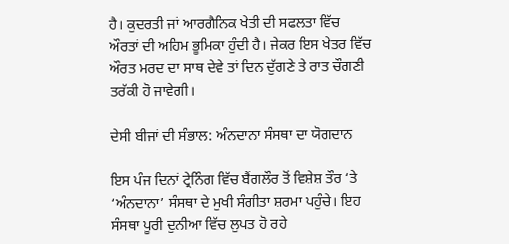ਹੈ। ਕੁਦਰਤੀ ਜਾਂ ਆਰਗੈਨਿਕ ਖੇਤੀ ਦੀ ਸਫਲਤਾ ਵਿੱਚ ਔਰਤਾਂ ਦੀ ਅਹਿਮ ਭੂਮਿਕਾ ਹੁੰਦੀ ਹੈ। ਜੇਕਰ ਇਸ ਖੇਤਰ ਵਿੱਚ ਔਰਤ ਮਰਦ ਦਾ ਸਾਥ ਦੇਵੇ ਤਾਂ ਦਿਨ ਦੁੱਗਣੇ ਤੇ ਰਾਤ ਚੌਗਣੀ ਤਰੱਕੀ ਹੋ ਜਾਵੇਗੀ।

ਦੇਸੀ ਬੀਜਾਂ ਦੀ ਸੰਭਾਲ: ਅੰਨਦਾਨਾ ਸੰਸਥਾ ਦਾ ਯੋਗਦਾਨ

ਇਸ ਪੰਜ ਦਿਨਾਂ ਟ੍ਰੇਨਿੰਗ ਵਿੱਚ ਬੈਂਗਲੌਰ ਤੋਂ ਵਿਸ਼ੇਸ਼ ਤੌਰ ‘ਤੇ ‘ਅੰਨਦਾਨਾ’ ਸੰਸਥਾ ਦੇ ਮੁਖੀ ਸੰਗੀਤਾ ਸ਼ਰਮਾ ਪਹੁੰਚੇ। ਇਹ ਸੰਸਥਾ ਪੂਰੀ ਦੁਨੀਆ ਵਿੱਚ ਲੁਪਤ ਹੋ ਰਹੇ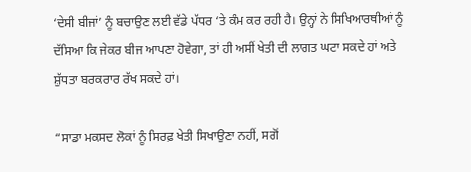‘ਦੇਸੀ ਬੀਜਾਂ’ ਨੂੰ ਬਚਾਉਣ ਲਈ ਵੱਡੇ ਪੱਧਰ ‘ਤੇ ਕੰਮ ਕਰ ਰਹੀ ਹੈ। ਉਨ੍ਹਾਂ ਨੇ ਸਿਖਿਆਰਥੀਆਂ ਨੂੰ ਦੱਸਿਆ ਕਿ ਜੇਕਰ ਬੀਜ ਆਪਣਾ ਹੋਵੇਗਾ, ਤਾਂ ਹੀ ਅਸੀਂ ਖੇਤੀ ਦੀ ਲਾਗਤ ਘਟਾ ਸਕਦੇ ਹਾਂ ਅਤੇ ਸ਼ੁੱਧਤਾ ਬਰਕਰਾਰ ਰੱਖ ਸਕਦੇ ਹਾਂ।

“ਸਾਡਾ ਮਕਸਦ ਲੋਕਾਂ ਨੂੰ ਸਿਰਫ਼ ਖੇਤੀ ਸਿਖਾਉਣਾ ਨਹੀਂ, ਸਗੋਂ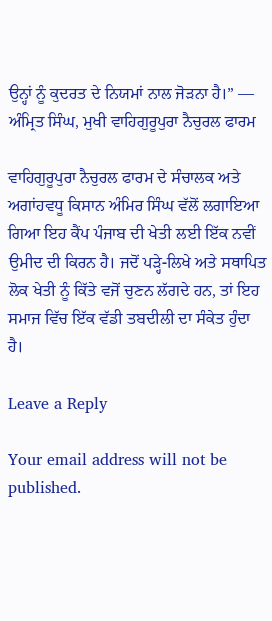ਉਨ੍ਹਾਂ ਨੂੰ ਕੁਦਰਤ ਦੇ ਨਿਯਮਾਂ ਨਾਲ ਜੋੜਨਾ ਹੈ।” — ਅੰਮ੍ਰਿਤ ਸਿੰਘ, ਮੁਖੀ ਵਾਹਿਗੁਰੂਪੁਰਾ ਨੈਚੁਰਲ ਫਾਰਮ

ਵਾਹਿਗੁਰੂਪੁਰਾ ਨੈਚੁਰਲ ਫਾਰਮ ਦੇ ਸੰਚਾਲਕ ਅਤੇ ਅਗਾਂਹਵਧੂ ਕਿਸਾਨ ਅੰਮਿਰ ਸਿੰਘ ਵੱਲੋਂ ਲਗਾਇਆ ਗਿਆ ਇਹ ਕੈਂਪ ਪੰਜਾਬ ਦੀ ਖੇਤੀ ਲਈ ਇੱਕ ਨਵੀਂ ਉਮੀਦ ਦੀ ਕਿਰਨ ਹੈ। ਜਦੋਂ ਪੜ੍ਹੇ-ਲਿਖੇ ਅਤੇ ਸਥਾਪਿਤ ਲੋਕ ਖੇਤੀ ਨੂੰ ਕਿੱਤੇ ਵਜੋਂ ਚੁਣਨ ਲੱਗਦੇ ਹਨ, ਤਾਂ ਇਹ ਸਮਾਜ ਵਿੱਚ ਇੱਕ ਵੱਡੀ ਤਬਦੀਲੀ ਦਾ ਸੰਕੇਤ ਹੁੰਦਾ ਹੈ।

Leave a Reply

Your email address will not be published.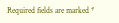Required fields are marked *